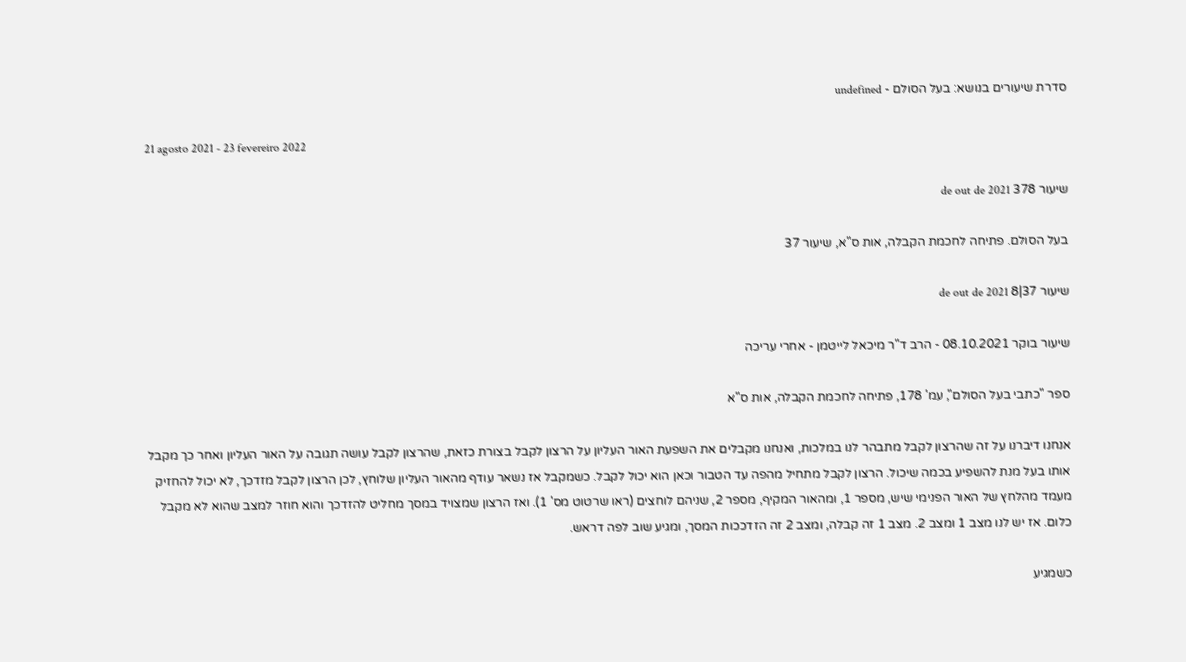סדרת שיעורים בנושא: בעל הסולם - undefined

21 agosto 2021 - 23 fevereiro 2022

שיעור 378 de out de 2021

בעל הסולם. פתיחה לחכמת הקבלה, אות ס"א, שיעור 37

שיעור 37|8 de out de 2021

שיעור בוקר 08.10.2021 - הרב ד"ר מיכאל לייטמן - אחרי עריכה

ספר "כתבי בעל הסולם", עמ' 178, פתיחה לחכמת הקבלה, אות ס"א

אנחנו דיברנו על זה שהרצון לקבל מתבהר לנו במלכות, ואנחנו מקבלים את השפעת האור העליון על הרצון לקבל בצורת כזאת, שהרצון לקבל עושה תגובה על האור העליון ואחר כך מקבל אותו בעל מנת להשפיע בכמה שיכול. הרצון לקבל מתחיל מהפה עד הטבור וכאן הוא יכול לקבל. כשמקבל אז נשאר עודף מהאור העליון שלוחץ, לכן הרצון לקבל מזדכך, לא יכול להחזיק מעמד מהלחץ של האור הפנימי שיש, מספר 1, ומהאור המקיף, מספר 2, שניהם לוחצים (ראו שרטוט מס' 1). ואז הרצון שמצויד במסך מחליט להזדכך והוא חוזר למצב שהוא לא מקבל כלום. אז יש לנו מצב 1 ומצב 2. מצב 1 זה קבלה, ומצב 2 זה הזדככות המסך, ומגיע שוב לפה דראש.

כשמגיע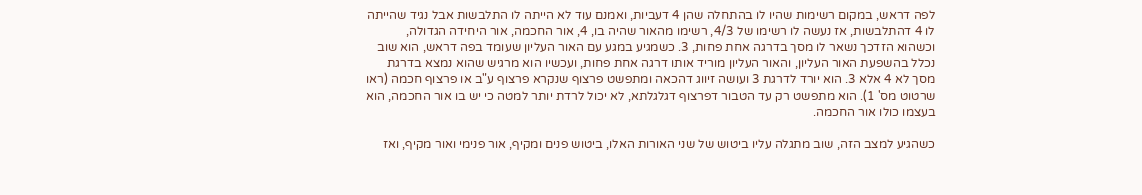לפה דראש, במקום רשימות שהיו לו בהתחלה שהן 4 דעביות, ואמנם עוד לא הייתה לו התלבשות אבל נגיד שהייתה לו 4 דהתלבשות, אז נעשה לו רשימו של 4/3, רשימו מהאור שהיה בו, 4, אור החכמה, אור היחידה הגדולה, וכשהוא הזדכך נשאר לו מסך בדרגה אחת פחות, 3. כשמגיע במגע עם האור העליון שעומד בפה דראש, הוא שוב נכלל בהשפעת האור העליון, והאור העליון מוריד אותו דרגה אחת פחות, ועכשיו הוא מרגיש שהוא נמצא בדרגת מסך לא 4 אלא 3. הוא יורד לדרגת 3 ועושה זיווג דהכאה ומתפשט פרצוף שנקרא פרצוף ע"ב או פרצוף חכמה (ראו שרטוט מס' 1). הוא מתפשט רק עד הטבור דפרצוף דגלגלתא, לא יכול לרדת יותר למטה כי יש בו אור החכמה, הוא בעצמו כולו אור החכמה.

כשהגיע למצב הזה, שוב מתגלה עליו ביטוש של שני האורות האלו, ביטוש פנים ומקיף, אור פנימי ואור מקיף, ואז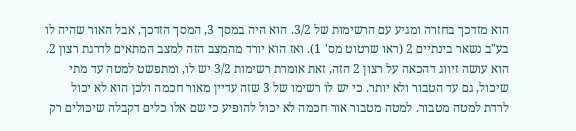הוא מזדכך בחזרה ומגיע עם הרשימות של 3/2. הוא היה במסך 3, המסך הזדכך, אבל האור שהיה לו בע"ב נשאר בינתיים 2 (ראו שרטוט מס' 1). ואז הוא יורד מהמצב הזה למצב המתאים לדרגת רצון 2. הוא עושה זיווג דהכאה על רצון 2 הזה, זאת אומרת רשימות 3/2 יש לו, ומתפשט למטה עד מתי שיכול, גם עד הטבור ולא יותר. כי יש לו רשימו של 3 שזה עדיין מאור חכמה ולכן הוא לא יכול לרדת למטה מטבור. למטה מטבור אור חכמה לא יכול להופיע כי שם אלו כלים דקבלה שיכולים רק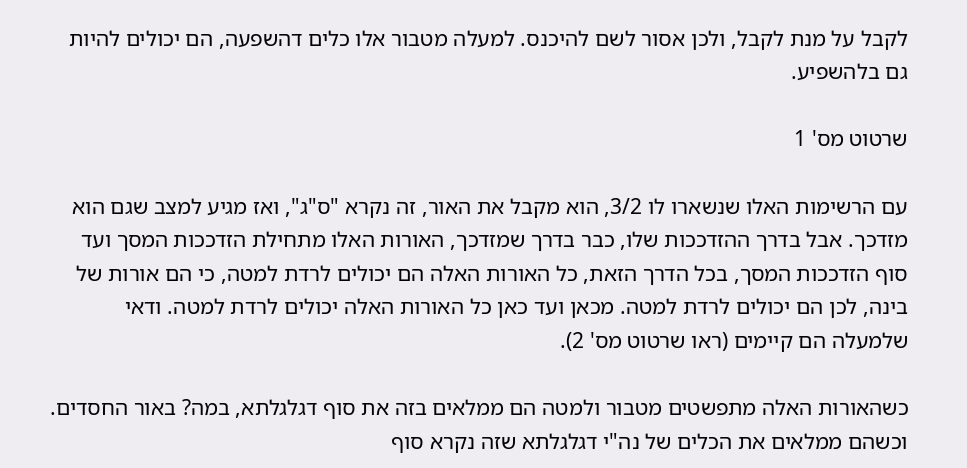לקבל על מנת לקבל, ולכן אסור לשם להיכנס. למעלה מטבור אלו כלים דהשפעה, הם יכולים להיות גם בלהשפיע.

שרטוט מס' 1

עם הרשימות האלו שנשארו לו 3/2, הוא מקבל את האור, זה נקרא "ס"ג", ואז מגיע למצב שגם הוא מזדכך. אבל בדרך ההזדככות שלו, כבר בדרך שמזדכך, האורות האלו מתחילת הזדככות המסך ועד סוף הזדככות המסך, בכל הדרך הזאת, כל האורות האלה הם יכולים לרדת למטה, כי הם אורות של בינה, לכן הם יכולים לרדת למטה. מכאן ועד כאן כל האורות האלה יכולים לרדת למטה. ודאי שלמעלה הם קיימים (ראו שרטוט מס' 2).

כשהאורות האלה מתפשטים מטבור ולמטה הם ממלאים בזה את סוף דגלגלתא, במה? באור החסדים. וכשהם ממלאים את הכלים של נה"י דגלגלתא שזה נקרא סוף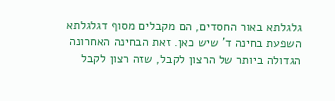גלגלתא באור החסדים, הם מקבלים מסוף דגלגלתא השפעת בחינה ד' שיש כאן. זאת הבחינה האחרונה הגדולה ביותר של הרצון לקבל, שזה רצון לקבל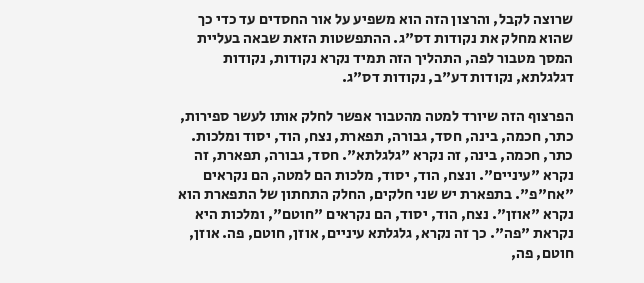שרוצה לקבל, והרצון הזה הוא משפיע על אור החסדים עד כדי כך שהוא מחלק את נקודות דס"ג. ההתפשטות הזאת שבאה בעליית המסך מטבור לפה, התהליך הזה תמיד נקרא נקודות, נקודות דגלגלתא, נקודות דע"ב, נקודות דס"ג.

הפרצוף הזה שיורד למטה מהטבור אפשר לחלק אותו לעשר ספירות, כתר, חכמה, בינה, חסד, גבורה, תפארת, נצח, הוד, יסוד ומלכות. כתר, חכמה, בינה, זה נקרא "גלגלתא". חסד, גבורה, תפארת, זה נקרא "עיניים". ונצח, הוד, יסוד, מלכות הם למטה, הם נקראים "אח"פ". בתפארת יש שני חלקים, החלק התחתון של התפארת הוא נקרא "אוזן". נצח, הוד, יסוד, הם נקראים "חוטם", ומלכות היא נקראת "פה". כך זה נקרא, גלגלתא עיניים, אוזן, חוטם, פה. אוזן, חוטם, פה,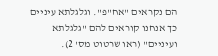הם נקראים "אח"פ". וגלגלתא עיניים כך אנחנו קוראים להם "גלגלתא ועיניים" (ראו שרטוט מס' 2).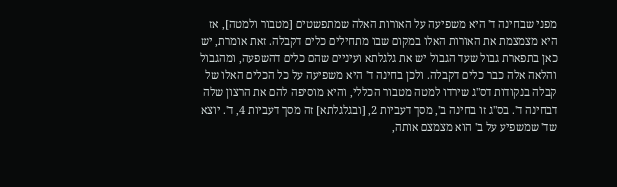מפני שבחינה ד' היא משפיעה על האורות האלה שמתפשטים [מטבור ולמטה], אז היא מצמצמת את האורות האלו במקום שבו מתחילים כלים דקבלה. זאת אומרת, יש כאן בתפארת גבול שעד הגבול יש את גלגלתא ועיניים שהם כלים דהשפעה, ומהגבול והלאה אלה כבר כלים דקבלה. ולכן בחינה ד' היא משפיעה על כל הכלים האלו של קבלה בנקודות דס"ג שירדו למטה מטבור הכללי, והיא מוסיפה להם את הרצון שלה דבחינה ד'. בס"ג זו בחינה ב', מסך דעביות 2, [ובגלגלתא] זה מסך דעביות 4, ד'. יוצא שד' שמשפיע על ב' הוא מצמצם אותה,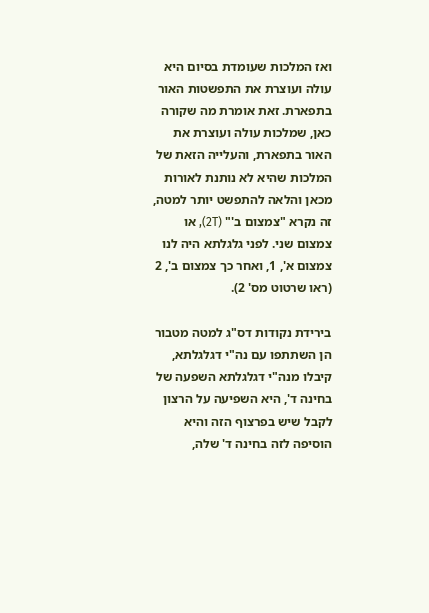ואז המלכות שעומדת בסיום היא עולה ועוצרת את התפשטות האור בתפארת. זאת אומרת מה שקורה כאן, שמלכות עולה ועוצרת את האור בתפארת, והעלייה הזאת של המלכות שהיא לא נותנת לאורות מכאן והלאה להתפשט יותר למטה, זה נקרא "צמצום ב'" (2T), או צמצום שני. לפני גלגלתא היה לנו צמצום א', 1, ואחר כך צמצום ב', 2 (ראו שרטוט מס' 2).

בירידת נקודות דס"ג למטה מטבור הן השתתפו עם נה"י דגלגלתא, קיבלו מנה"י דגלגלתא השפעה של בחינה ד', היא השפיעה על הרצון לקבל שיש בפרצוף הזה והיא הוסיפה לזה בחינה ד' שלה,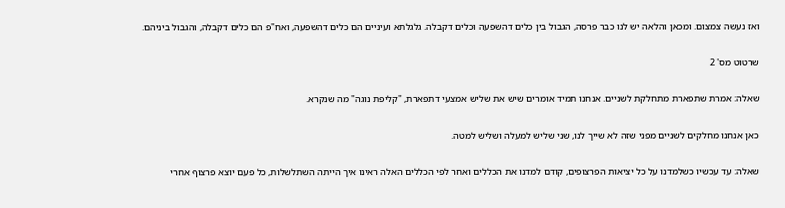ואז נעשה צמצום. ומכאן והלאה יש לנו כבר פרסה, הגבול בין כלים דהשפעה וכלים דקבלה. גלגלתא ועיניים הם כלים דהשפעה, ואח"פ הם כלים דקבלה, והגבול ביניהם.

שרטוט מס' 2

שאלה: אמרת שתפארת מתחלקת לשניים. אנחנו תמיד אומרים שיש את שליש אמצעי דתפארת, "קליפת נוגה" מה שנקרא.

כאן אנחנו מחלקים לשניים מפני שזה לא שייך לנו, שני שליש למעלה ושליש למטה.

שאלה: עד עכשיו כשלמדנו על כל יציאות הפרצופים, קודם למדנו את הכללים ואחר לפי הכללים האלה ראינו איך הייתה השתלשלות, כל פעם יוצא פרצוף אחרי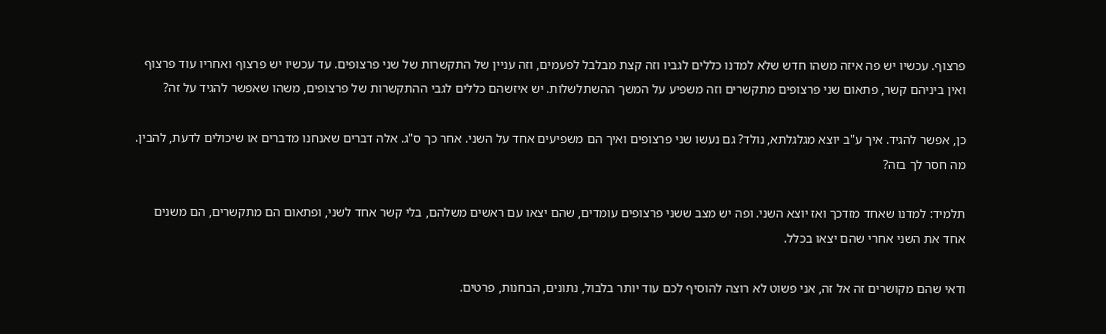פרצוף. עכשיו יש פה איזה משהו חדש שלא למדנו כללים לגביו וזה קצת מבלבל לפעמים, וזה עניין של התקשרות של שני פרצופים. עד עכשיו יש פרצוף ואחריו עוד פרצוף ואין ביניהם קשר, פתאום שני פרצופים מתקשרים וזה משפיע על המשך ההשתלשלות. יש איזשהם כללים לגבי ההתקשרות של פרצופים, משהו שאפשר להגיד על זה?

כן, אפשר להגיד. איך ע"ב יוצא מגלגלתא, נולד? גם נעשו שני פרצופים ואיך הם משפיעים אחד על השני. אחר כך ס"ג. אלה דברים שאנחנו מדברים או שיכולים לדעת, להבין. מה חסר לך בזה?

תלמיד: למדנו שאחד מזדכך ואז יוצא השני. ופה יש מצב ששני פרצופים עומדים, שהם יצאו עם ראשים משלהם, בלי קשר אחד לשני, ופתאום הם מתקשרים, הם משנים אחד את השני אחרי שהם יצאו בכלל.

ודאי שהם מקושרים זה אל זה, אני פשוט לא רוצה להוסיף לכם עוד יותר בלבול, נתונים, הבחנות, פרטים.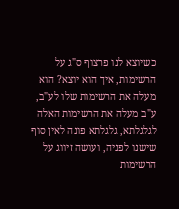כשיוצא לנו פרצוף ס"ג על הרשימות, איך הוא יוצא? הוא מעלה את הרשימות שלו לע"ב, ע"ב מעלה את הרשימות האלה לגלגלתא, גלגלתא פונה לאין סוף שישנו לפניה, ועושה זיווג על הרשימות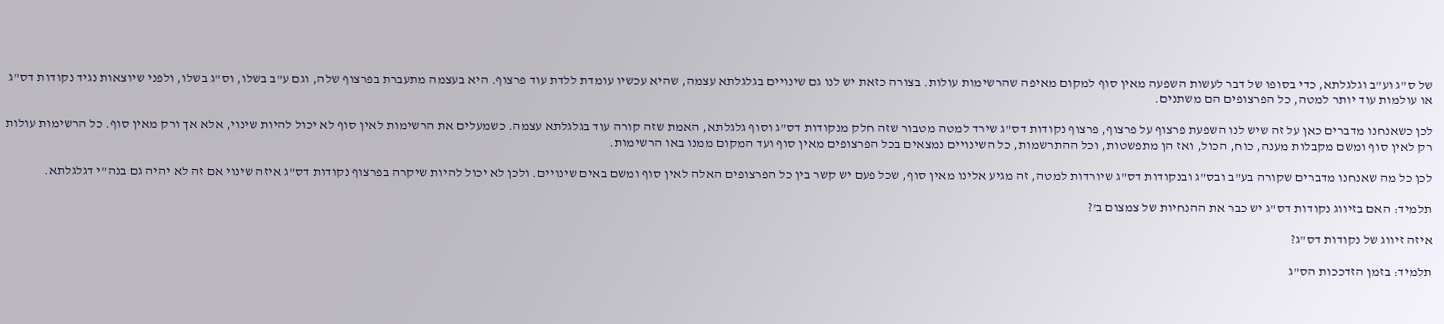של ס"ג וע"ב וגלגלתא, כדי בסופו של דבר לעשות השפעה מאין סוף למקום מאיפה שהרשימות עולות. בצורה כזאת יש לנו גם שינויים בגלגלתא עצמה, שהיא עכשיו עומדת ללדת עוד פרצוף. היא בעצמה מתעברת בפרצוף שלה, וגם ע"ב בשלו, וס"ג בשלו, ולפני שיוצאות נגיד נקודות דס"ג או עולמות עוד יותר למטה, כל הפרצופים הם משתנים.

לכן כשאנחנו מדברים כאן על זה שיש לנו השפעת פרצוף על פרצוף, פרצוף נקודות דס"ג שירד למטה מטבור שזה חלק מנקודות דס"ג וסוף גלגלתא, האמת שזה קורה עוד בגלגלתא עצמה. כשמעלים את הרשימות לאין סוף לא יכול להיות שינוי, אלא אך ורק מאין סוף. כל הרשימות עולות רק לאין סוף ומשם מקבלות מענה, כוח, הכול, ואז הן מתפשטות, וכל ההתרשמות, כל השינויים נמצאים בכל הפרצופים מאין סוף ועד המקום ממנו באו הרשימות.

לכן כל מה שאנחנו מדברים שקורה בע"ב ובס"ג ובנקודות דס"ג שיורדות למטה, זה מגיע אלינו מאין סוף, שכל פעם יש קשר בין כל הפרצופים האלה לאין סוף ומשם באים שינויים. ולכן לא יכול להיות שיקרה בפרצוף נקודות דס"ג איזה שינוי אם זה לא יהיה גם בנה"י דגלגלתא.

תלמיד: האם בזיווג נקודות דס"ג יש כבר את ההנחיות של צמצום ב'?

איזה זיווג של נקודות דס"ג?

תלמיד: בזמן הזדככות הס"ג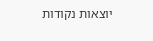יוצאות נקודות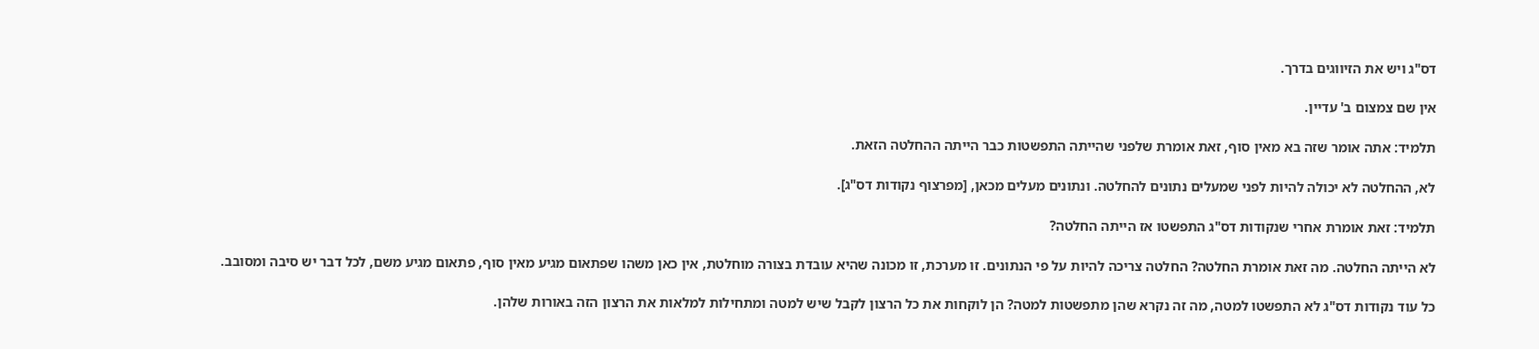דס"ג ויש את הזיווגים בדרך.

אין שם צמצום ב' עדיין.

תלמיד: אתה אומר שזה בא מאין סוף, זאת אומרת שלפני שהייתה התפשטות כבר הייתה ההחלטה הזאת.

לא, ההחלטה לא יכולה להיות לפני שמעלים נתונים להחלטה. ונתונים מעלים מכאן, [מפרצוף נקודות דס"ג].

תלמיד: זאת אומרת אחרי שנקודות דס"ג התפשטו אז הייתה החלטה?

לא הייתה החלטה. מה זאת אומרת החלטה? החלטה צריכה להיות על פי הנתונים. זו מערכת, זו מכונה שהיא עובדת בצורה מוחלטת, אין כאן משהו שפתאום מגיע מאין סוף, פתאום מגיע משם, לכל דבר יש סיבה ומסובב.

כל עוד נקודות דס"ג לא התפשטו למטה, מה זה נקרא שהן מתפשטות למטה? הן לוקחות את כל הרצון לקבל שיש למטה ומתחילות למלאות את הרצון הזה באורות שלהן.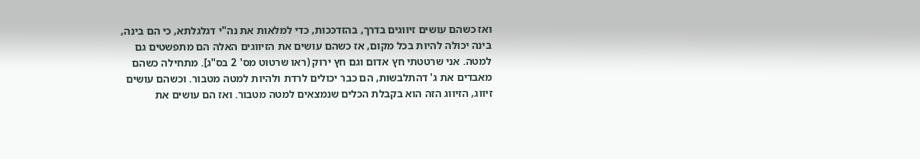ואז כשהם עושים זיווגים בדרך, בהזדככות, כדי למלאות את נה"י דגלגלתא, כי הם בינה, בינה יכולה להיות בכל מקום, אז כשהם עושים את הזיווגים האלה הם מתפשטים גם למטה. אני שרטטתי חץ אדום וגם חץ ירוק (ראו שרטוט מס' 2 בס"ג]. מתחילה כשהם מאבדים את ג' דהתלבשות, הם כבר יכולים לרדת ולהיות למטה מטבור. וכשהם עושים זיווג, הזיווג הזה הוא בקבלת הכלים שנמצאים למטה מטבור. ואז הם עושים את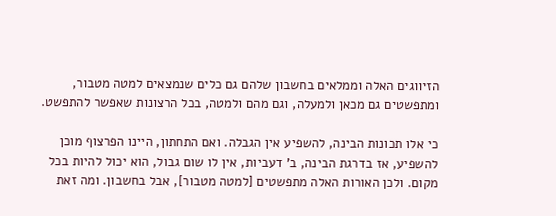הזיווגים האלה וממלאים בחשבון שלהם גם כלים שנמצאים למטה מטבור, ומתפשטים גם מכאן ולמעלה, וגם מהם ולמטה, בכל הרצונות שאפשר להתפשט.

כי אלו תכונות הבינה, להשפיע אין הגבלה. ואם התחתון, היינו הפרצוף מוכן להשפיע, אז בדרגת הבינה, ב' דעביות, אין לו שום גבול, הוא יכול להיות בכל מקום. ולכן האורות האלה מתפשטים [למטה מטבור], אבל בחשבון. ומה זאת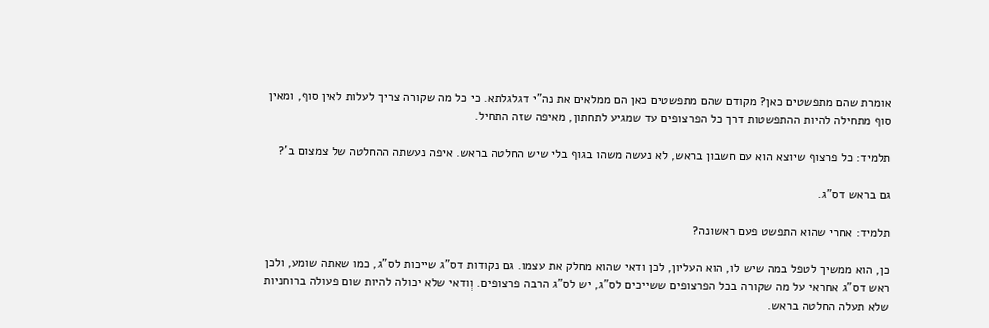אומרת שהם מתפשטים כאן? מקודם שהם מתפשטים כאן הם ממלאים את נה"י דגלגלתא. כי כל מה שקורה צריך לעלות לאין סוף, ומאין סוף מתחילה להיות ההתפשטות דרך כל הפרצופים עד שמגיע לתחתון, מאיפה שזה התחיל.

תלמיד: כל פרצוף שיוצא הוא עם חשבון בראש, לא נעשה משהו בגוף בלי שיש החלטה בראש. איפה נעשתה ההחלטה של צמצום ב'?

גם בראש דס"ג.

תלמיד: אחרי שהוא התפשט פעם ראשונה?

כן, הוא ממשיך לטפל במה שיש לו, הוא העליון, לכן ודאי שהוא מחלק את עצמו. גם נקודות דס"ג שייכות לס"ג, כמו שאתה שומע, ולכן ראש דס"ג אחראי על מה שקורה בכל הפרצופים ששייכים לס"ג, יש לס"ג הרבה פרצופים. וְודאי שלא יכולה להיות שום פעולה ברוחניות שלא תעלה החלטה בראש.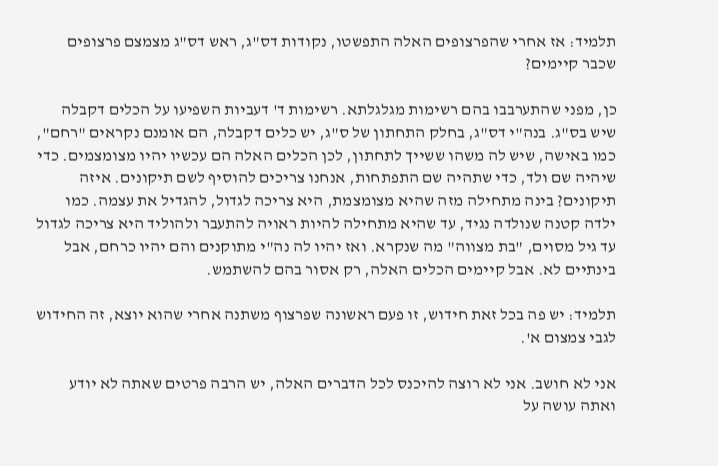תלמיד: אז אחרי שהפרצופים האלה התפשטו, נקודות דס"ג, ראש דס"ג מצמצם פרצופים שכבר קיימים?

כן, מפני שהתערבבו בהם רשימות מגלגלתא. רשימות ד' דעביות השפיעו על הכלים דקבלה שיש בס"ג. בנה"י דס"ג, בחלק התחתון של ס"ג, יש כלים דקבלה, הם אומנם נקראים "רחם", כמו באישה, שיש לה משהו ששייך לתחתון, לכן הכלים האלה הם עכשיו יהיו מצומצמים. כדי שיהיה שם ולד, כדי שתהיה שם התפתחות, אנחנו צריכים להוסיף לשם תיקונים. איזה תיקונים? בינה מתחילה מזה שהיא מצומצמת, היא צריכה לגדול, להגדיל את עצמה. כמו ילדה קטנה שנולדה נגיד, עד שהיא מתחילה להיות ראויה להתעבר ולהוליד היא צריכה לגדול עד גיל מסוים, "בת מצווה" מה שנקרא. ואז יהיו לה נה"י מתוקנים והם יהיו כרחם, אבל בינתיים לא. אבל קיימים הכלים האלה, רק אסור בהם להשתמש.

תלמיד: יש פה בכל זאת חידוש, זו פעם ראשונה שפרצוף משתנה אחרי שהוא יוצא, זה החידוש לגבי צמצום א'.

אני לא חושב. אני לא רוצה להיכנס לכל הדברים האלה, יש הרבה פרטים שאתה לא יודע ואתה עושה על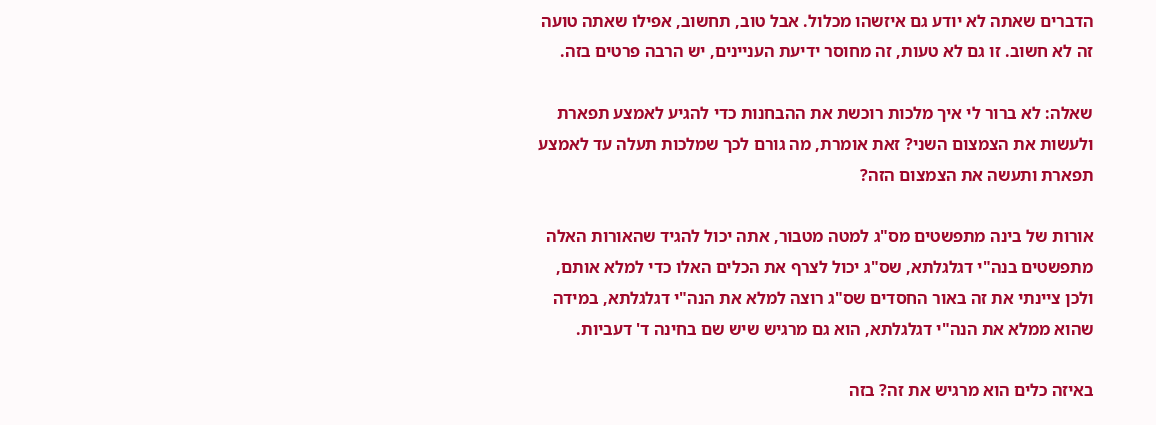הדברים שאתה לא יודע גם איזשהו מכלול. אבל טוב, תחשוב, אפילו שאתה טועה זה לא חשוב. זו גם לא טעות, זה מחוסר ידיעת העניינים, יש הרבה פרטים בזה.

שאלה: לא ברור לי איך מלכות רוכשת את ההבחנות כדי להגיע לאמצע תפארת ולעשות את הצמצום השני? זאת אומרת, מה גורם לכך שמלכות תעלה עד לאמצע תפארת ותעשה את הצמצום הזה?

אורות של בינה מתפשטים מס"ג למטה מטבור, אתה יכול להגיד שהאורות האלה מתפשטים בנה"י דגלגלתא, שס"ג יכול לצרף את הכלים האלו כדי למלא אותם, ולכן ציינתי את זה באור החסדים שס"ג רוצה למלא את הנה"י דגלגלתא, במידה שהוא ממלא את הנה"י דגלגלתא, הוא גם מרגיש שיש שם בחינה ד' דעביות.

באיזה כלים הוא מרגיש את זה? בזה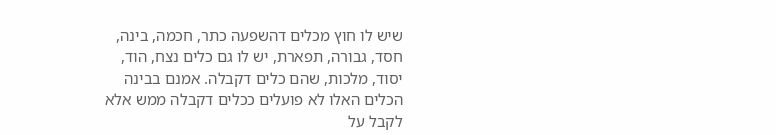שיש לו חוץ מכלים דהשפעה כתר, חכמה, בינה, חסד, גבורה, תפארת, יש לו גם כלים נצח, הוד, יסוד, מלכות, שהם כלים דקבלה. אמנם בבינה הכלים האלו לא פועלים ככלים דקבלה ממש אלא לקבל על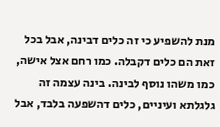מנת להשפיע כי זה כלים דבינה, אבל בכל זאת הם כלים דקבלה. כמו רחם אצל אישה, כמו משהו נוסף לבינה. בינה עצמה זה גלגלתא ועיניים, כלים דהשפעה בלבד, אבל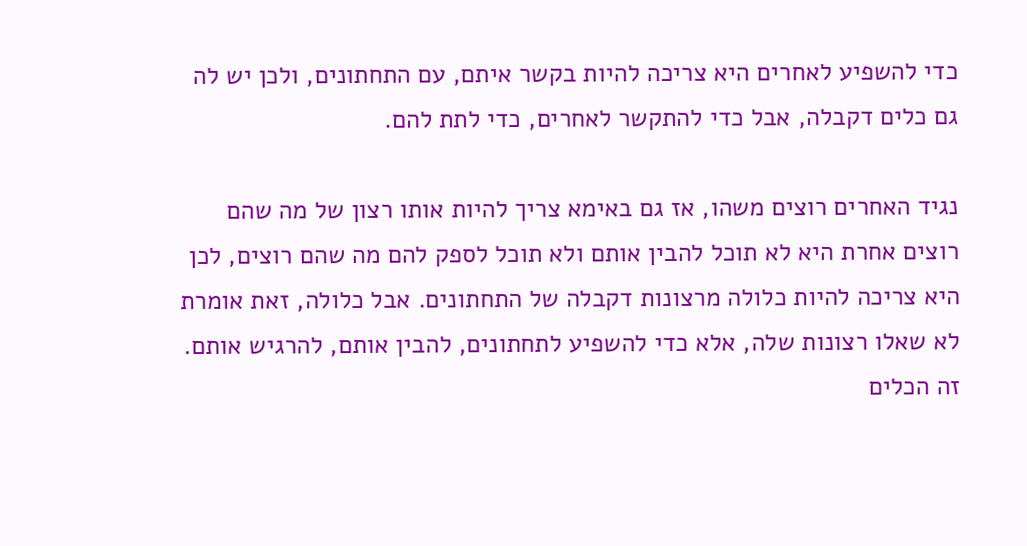כדי להשפיע לאחרים היא צריכה להיות בקשר איתם, עם התחתונים, ולכן יש לה גם כלים דקבלה, אבל כדי להתקשר לאחרים, כדי לתת להם.

נגיד האחרים רוצים משהו, אז גם באימא צריך להיות אותו רצון של מה שהם רוצים אחרת היא לא תוכל להבין אותם ולא תוכל לספק להם מה שהם רוצים, לכן היא צריכה להיות כלולה מרצונות דקבלה של התחתונים. אבל כלולה, זאת אומרת לא שאלו רצונות שלה, אלא כדי להשפיע לתחתונים, להבין אותם, להרגיש אותם. זה הכלים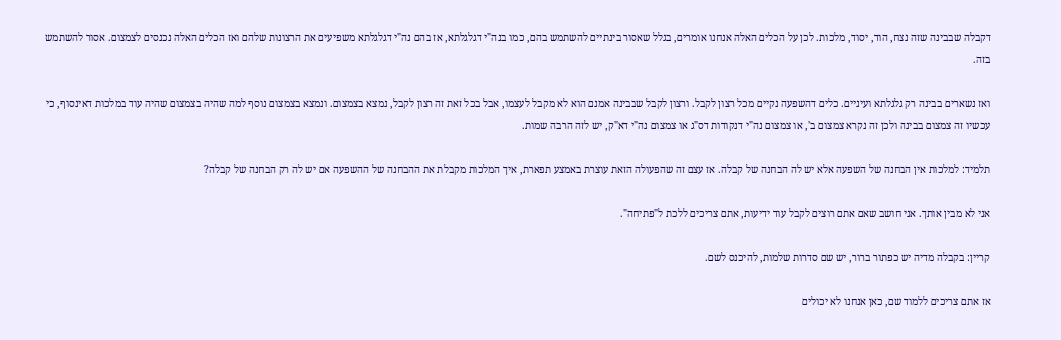דקבלה שבבינה שזה נצח, הוד, יסוד, מלכות. לכן על הכלים האלה אנחנו אומרים, בגלל שאסור בינתיים להשתמש בהם, כמו בנה"י דגלגלתא, אז בהם נה"י דגלגלתא משפיעים את הרצונות שלהם ואז הכלים האלה נכנסים לצמצום. אסור להשתמש בזה.

ואז נשארים בבינה רק גלגלתא ועיניים. כלים דהשפעה נקיים מכל רצון לקבל. ורצון לקבל שבבינה אמנם הוא לא מקבל לעצמו, אבל בכל זאת זה רצון לקבל, נמצא בצמצום. ונמצא בצמצום נוסף למה שהיה בצמצום שהיה עוד במלכות דאינסוף, כי עכשיו זה צמצום בבינה ולכן זה נקרא צמצום ב', או צמצום נה"י דנקודות דס"ג או צמצום נה"י דא"ק, יש לזה הרבה שמות.

תלמיד: למלכות אין הבחנה של השפעה אלא יש לה הבחנה של קבלה. אז עצם זה שהפעולה הזאת עוצרת באמצע תפארת, איך המלכות מקבלת את ההבחנה של ההשפעה אם יש לה רק הבחנה של קבלה?

אני לא מבין אותך. אני חושב שאם אתם רוצים לקבל עוד ידיעות, אתם צריכים ללכת ל"פתיחה".

קריין: בקבלה מדיה יש כפתור ברור, יש שם סדרות שלמות, להיכנס לשם.

אז אתם צריכים ללמוד שם, כאן אנחנו לא יכולים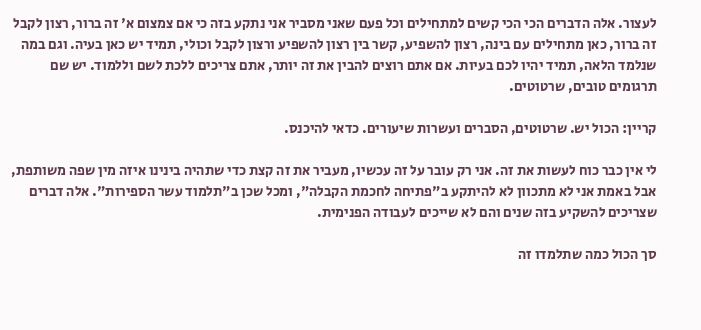לעצור. אלה הדברים הכי הכי קשים למתחילים וכל פעם שאני מסביר אני נתקע בזה כי אם צמצום א' זה ברור, רצון לקבל זה ברור, כאן מתחילים עם בינה, רצון להשפיע, קשר בין רצון להשפיע ורצון לקבל וכולי, תמיד יש כאן בעיה. וגם במה שנלמד הלאה, תמיד יהיו לכם בעיות. אם אתם רוצים להבין את זה יותר, אתם צריכים ללכת לשם וללמוד. יש שם תרגומים טובים, שרטוטים.

קריין: הכול יש. שרטוטים, הסברים ועשרות שיעורים. כדאי להיכנס.

לי אין כבר כוח לעשות את זה. אני רק עובר על זה עכשיו, מעביר את זה קצת כדי שתהיה בינינו איזה מין שפה משותפת, אבל באמת אני לא מתכוון לא להיתקע ב"פתיחה לחכמת הקבלה", ומכל שכן ב"תלמוד עשר הספירות". אלה דברים שצריכים להשקיע בזה שנים והם לא שייכים לעבודה הפנימית.

סך הכול כמה שתלמדו זה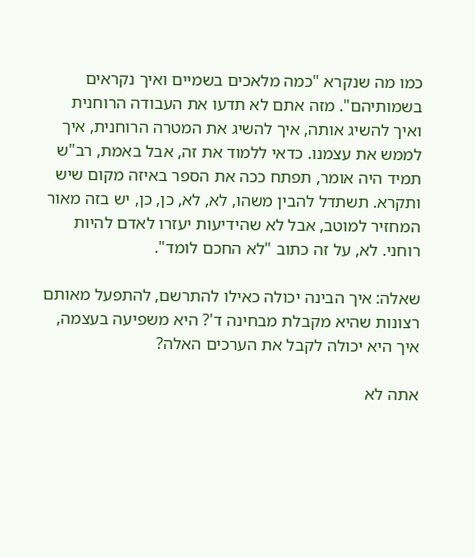כמו מה שנקרא "כמה מלאכים בשמיים ואיך נקראים בשמותיהם". מזה אתם לא תדעו את העבודה הרוחנית ואיך להשיג אותה, איך להשיג את המטרה הרוחנית, איך לממש את עצמנו. כדאי ללמוד את זה, אבל באמת, רב"ש תמיד היה אומר, תפתח ככה את הספר באיזה מקום שיש ותקרא. תשתדל להבין משהו, לא, לא, כן, כן, יש בזה מאור המחזיר למוטב, אבל לא שהידיעות יעזרו לאדם להיות רוחני. לא, על זה כתוב "לא החכם לומד".

שאלה: איך הבינה יכולה כאילו להתרשם, להתפעל מאותם רצונות שהיא מקבלת מבחינה ד'? היא משפיעה בעצמה, איך היא יכולה לקבל את הערכים האלה?

אתה לא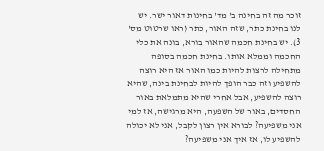זוכר מה זה בחינה ב' מד' בחינות דאור ישר. יש לנו בחינת כתר, שזה האור, כתר (ראו שרטוט מס' 3). יש בחינת חכמה שהאור בורא, בונה את כלי החכמה וממלא אותו. בחינת חכמה בסופה מתחילה לרצות להיות כמו האור אז היא רוצה להשפיע וזה כבר הופך להיות לבחינת בינה, שהיא רוצה להשפיע, אבל אחרי שהיא מתמלאת באור החסדים, באור של השפעה, היא מרגישה, אז למי אני משפיעה? לבורא אין רצון לקבל, אני לא יכולה להשפיע לו, אז איך אני משפיעה?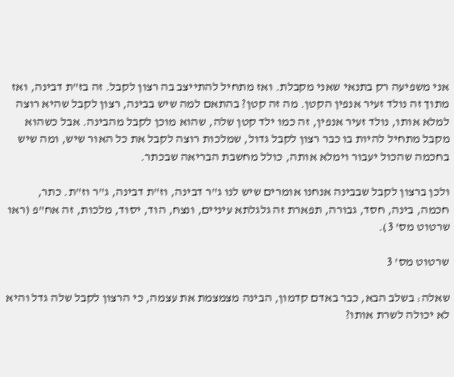אני משפיעה רק בתנאי שאני מקבלת. ואז מתחיל להתייצב בה רצון לקבל. זה בז"ת דבינה, ואז מתוך זה נולד זעיר אנפין הקטן. מה זה קטן? בהתאם למה שיש בבינה, רצון לקבל שהיא רוצה למלא אותו, נולד זעיר אנפין, זה כמו ילד קטן שלה, שהוא מוכן לקבל מהבינה. אבל כשהוא מקבל מתחיל להיות בו כבר רצון לקבל גדול, שמלכות רוצה לקבל את כל האור שיש, ומה שיש בחכמה שהכול יעבור וימלא אותה, כולל מחשבת הבריאה שבכתר.

ולכן ברצון לקבל שבבינה אנחנו אומרים שיש לנו ג"ר דבינה, וז"ת דבינה, ג"ר וז"ת. כתר, חכמה, בינה, חסד, גבורה, תפארת זה גלגלתא עיניים, ונצח, הוד, יסוד, מלכות, זה אח"פ (ראו שרטוט מס' 3).

שרטוט מס' 3

שאלה: בשלב הבא, כבר באדם קדמון, הבינה מצמצמת את עצמה, כי הרצון לקבל שלה גדל והיא לא יכולה לשרת אותו?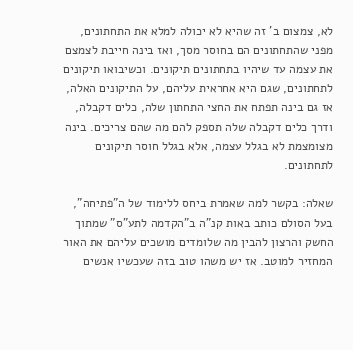לא, צמצום ב' זה שהיא לא יכולה למלא את התחתונים, מפני שהתחתונים הם בחוסר מסך, ואז בינה חייבת לצמצם את עצמה עד שיהיו בתחתונים תיקונים. וכשיבואו תיקונים לתחתונים, שגם היא אחראית עליהם, על התיקונים האלה, אז גם בינה תפתח את החצי התחתון שלה, כלים דקבלה, ודרך כלים דקבלה שלה תספק להם מה שהם צריכים. בינה מצומצמת לא בגלל עצמה, אלא בגלל חוסר תיקונים לתחתונים.

שאלה: בקשר למה שאמרת ביחס ללימוד של ה"פתיחה", בעל הסולם כותב באות קנ"ה ב"הקדמה לתע"ס" שמתוך החשק והרצון להבין מה שלומדים מושכים עליהם את האור המחזיר למוטב. אז יש משהו טוב בזה שעכשיו אנשים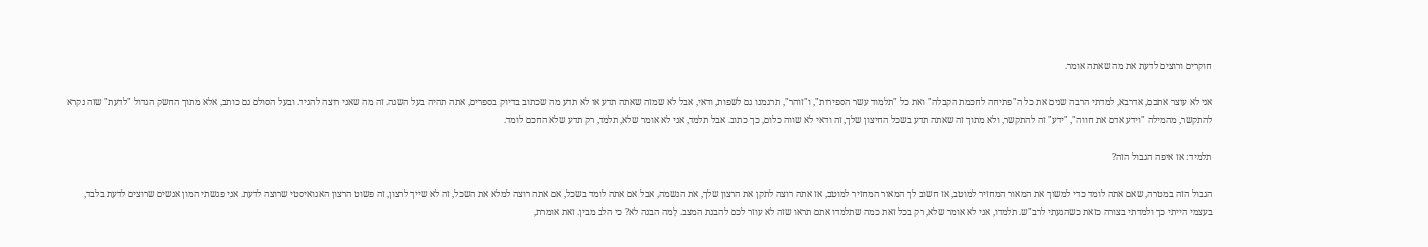חוקרים ורוצים לדעת את מה שאתה אומר.

אני לא עוצר אתכם, אדרבא, למדתי הרבה שנים את כל ה"פתיחה לחכמת הקבלה" ואת כל "תלמוד עשר הספירות", ו"זוהר", תרגמנו גם לשפות, ודאי, אבל לא שמזה שאתה תדע או לא תדע מה שכתוב בדיוק בספרים, אתה תהיה בעל השגה. זה מה שאני רוצה להגיד. ובעל הסולם גם כותב, אלא מתוך החשק הגדול "לדעת" שזה נקרא להתקשר, מהמילה "וידע אדם את חווה", "ידע" זה להתקשר, ולא מתוך זה שאתה תדע בשכל החיצון שלך, זה ודאי לא שווה כלום, כך כתוב. אבל תלמד, אני לא אומר שלא, תלמד, רק תדע שלא החכם לומד.

תלמיד: אז איפה הגבול הזה?

הגבול הזה במטרה, שאם אתה לומד כדי למשוך את המאור המחזיר למוטב, אז חשוב לך המאור המחזיר למוטב, אז אתה רוצה לתקן את הרצון שלך, את הנשמה, אבל אם אתה לומד בשכל, אם אתה רוצה למלא את השכל, זה לא שייך לרצון, זה פשוט הרצון האגואיסטי שרוצה לדעת. אני פגשתי המון אנשים שרוצים לדעת בלבד, בעצמי הייתי כך ולמדתי בצורה כזאת כשהגעתי לרב"ש. תלמדו, אני לא אומר שלא, רק בכל זאת כמה שתלמדו אתם תראו שזה לא עוזר לכם להבנת המצב. לָמה הבנה לא? כי הלב מבין. זאת אומרת,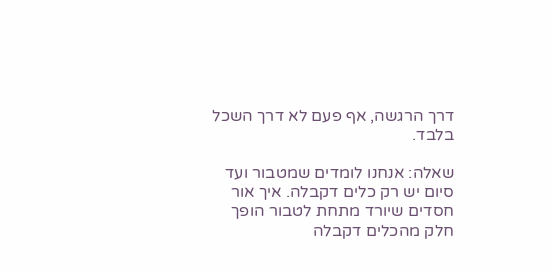דרך הרגשה, אף פעם לא דרך השכל בלבד.

שאלה: אנחנו לומדים שמטבור ועד סיום יש רק כלים דקבלה. איך אור חסדים שיורד מתחת לטבור הופך חלק מהכלים דקבלה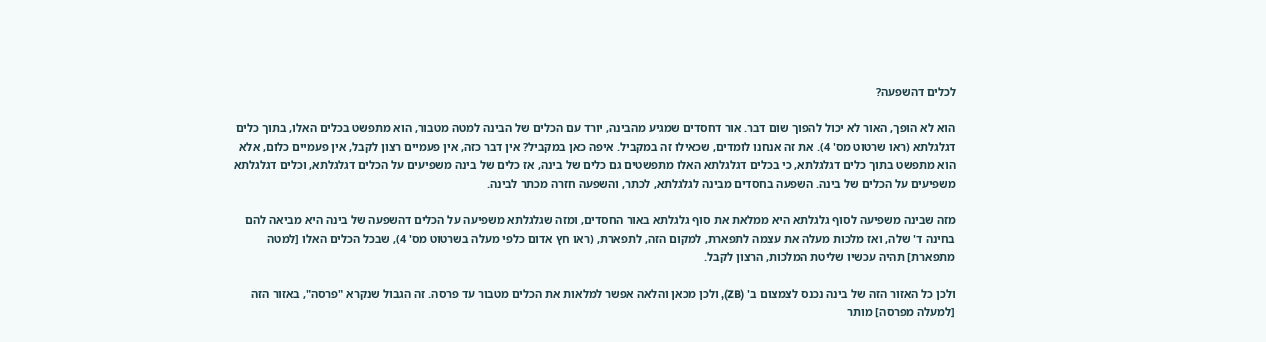לכלים דהשפעה?

הוא לא הופך, האור לא יכול להפוך שום דבר. אור דחסדים שמגיע מהבינה, יורד עם הכלים של הבינה למטה מטבור, הוא מתפשט בכלים האלו, בתוך כלים דגלגלתא (ראו שרטוט מס' 4). את זה אנחנו לומדים, שכאילו זה במקביל. איפה כאן במקביל? אין דבר כזה, אין פעמיים רצון לקבל, אין פעמיים כלום, אלא הוא מתפשט בתוך כלים דגלגלתא, כי בכלים דגלגלתא האלו מתפשטים גם כלים של בינה, אז כלים של בינה משפיעים על הכלים דגלגלתא, וכלים דגלגלתא משפיעים על הכלים של בינה. השפעה בחסדים מבינה לגלגלתא, לכתר, והשפעה חזרה מכתר לבינה.

מזה שבינה משפיעה לסוף גלגלתא היא ממלאת את סוף גלגלתא באור החסדים, ומזה שגלגלתא משפיעה על הכלים דהשפעה של בינה היא מביאה להם בחינה ד' שלה, ואז מלכות מעלה את עצמה לתפארת, למקום הזה, לתפארת, (ראו חץ אדום כלפי מעלה בשרטוט מס' 4), שבכל הכלים האלו [למטה מתפארת] תהיה עכשיו שליטת המלכות, הרצון לקבל.

ולכן כל האזור הזה של בינה נכנס לצמצום ב' (ZB), ולכן מכאן והלאה אפשר למלאות את הכלים מטבור עד פרסה. זה הגבול שנקרא "פרסה", באזור הזה [למעלה מפרסה] מותר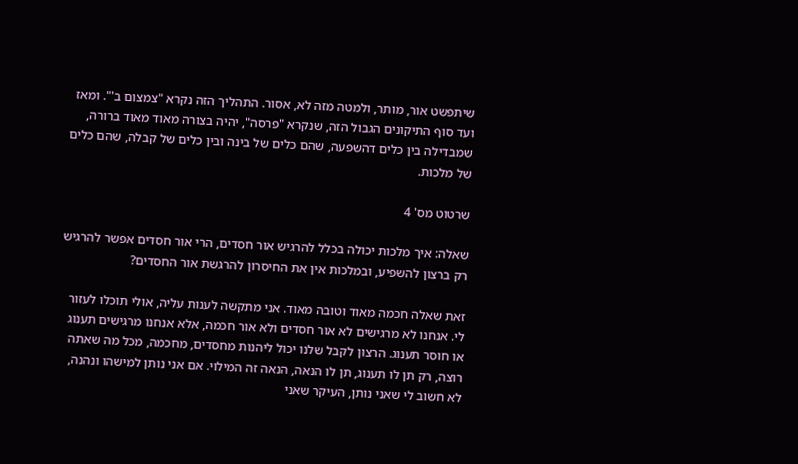שיתפשט אור, מותר, ולמטה מזה לא, אסור. התהליך הזה נקרא "צמצום ב'". ומאז ועד סוף התיקונים הגבול הזה, שנקרא "פרסה", יהיה בצורה מאוד מאוד ברורה, שמבדילה בין כלים דהשפעה, שהם כלים של בינה ובין כלים של קבלה, שהם כלים של מלכות.

שרטוט מס' 4

שאלה: איך מלכות יכולה בכלל להרגיש אור חסדים, הרי אור חסדים אפשר להרגיש רק ברצון להשפיע, ובמלכות אין את החיסרון להרגשת אור החסדים?

זאת שאלה חכמה מאוד וטובה מאוד. אני מתקשה לענות עליה, אולי תוכלו לעזור לי. אנחנו לא מרגישים לא אור חסדים ולא אור חכמה, אלא אנחנו מרגישים תענוג או חוסר תענוג. הרצון לקבל שלנו יכול ליהנות מחסדים, מחכמה, מכל מה שאתה רוצה, רק תן לו תענוג, תן לו הנאה, הנאה זה המילוי. אם אני נותן למישהו ונהנה, לא חשוב לי שאני נותן, העיקר שאני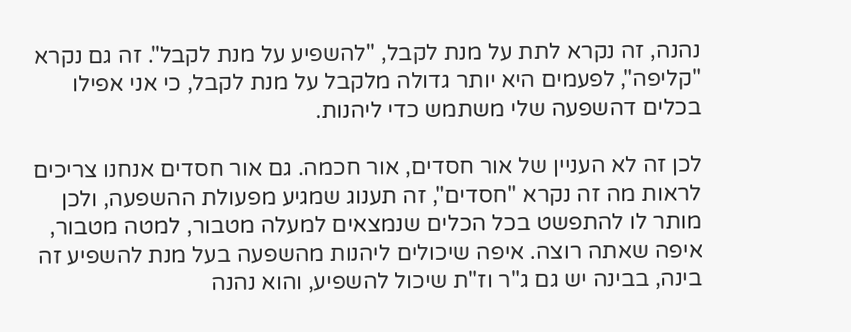נהנה, זה נקרא לתת על מנת לקבל, "להשפיע על מנת לקבל". זה גם נקרא "קליפה", לפעמים היא יותר גדולה מלקבל על מנת לקבל, כי אני אפילו בכלים דהשפעה שלי משתמש כדי ליהנות.

לכן זה לא העניין של אור חסדים, אור חכמה. גם אור חסדים אנחנו צריכים לראות מה זה נקרא "חסדים", זה תענוג שמגיע מפעולת ההשפעה, ולכן מותר לו להתפשט בכל הכלים שנמצאים למעלה מטבור, למטה מטבור, איפה שאתה רוצה. איפה שיכולים ליהנות מהשפעה בעל מנת להשפיע זה בינה, בבינה יש גם ג"ר וז"ת שיכול להשפיע, והוא נהנה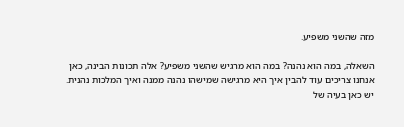מזה שהשני משפיע.

השאלה, במה הוא נהנה? במה הוא מרגיש שהשני משפיע? אלה תכונות הבינה, כאן אנחנו צריכים עוד להבין איך היא מרגישה שמישהו נהנה ממנה ואיך המלכות נהנית. יש כאן בעיה של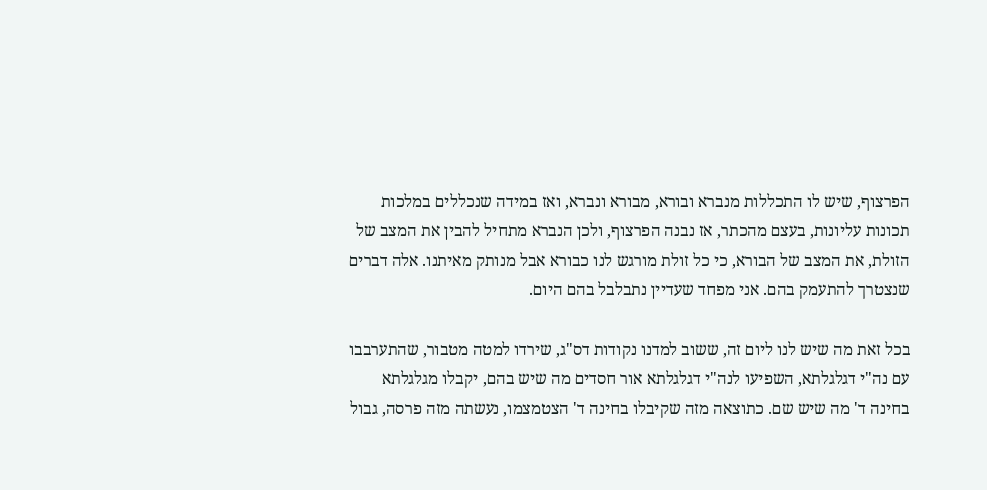הפרצוף, שיש לו התכללות מנברא ובורא, מבורא ונברא, ואז במידה שנכללים במלכות תכונות עליונות, בעצם מהכתר, אז נבנה הפרצוף, ולכן הנברא מתחיל להבין את המצב של הזולת, את המצב של הבורא, כי כל זולת מורגש לנו כבורא אבל מנותק מאיתנו. אלה דברים שנצטרך להתעמק בהם. אני מפחד שעדיין נתבלבל בהם היום.

בכל זאת מה שיש לנו ליום זה, ששוב למדנו נקודות דס"ג, שירדו למטה מטבור, שהתערבבו עם נה"י דגלגלתא, השפיעו לנה"י דגלגלתא אור חסדים מה שיש בהם, יקבלו מגלגלתא בחינה ד' מה שיש שם. כתוצאה מזה שקיבלו בחינה ד' הצטמצמו, נעשתה מזה פרסה, גבול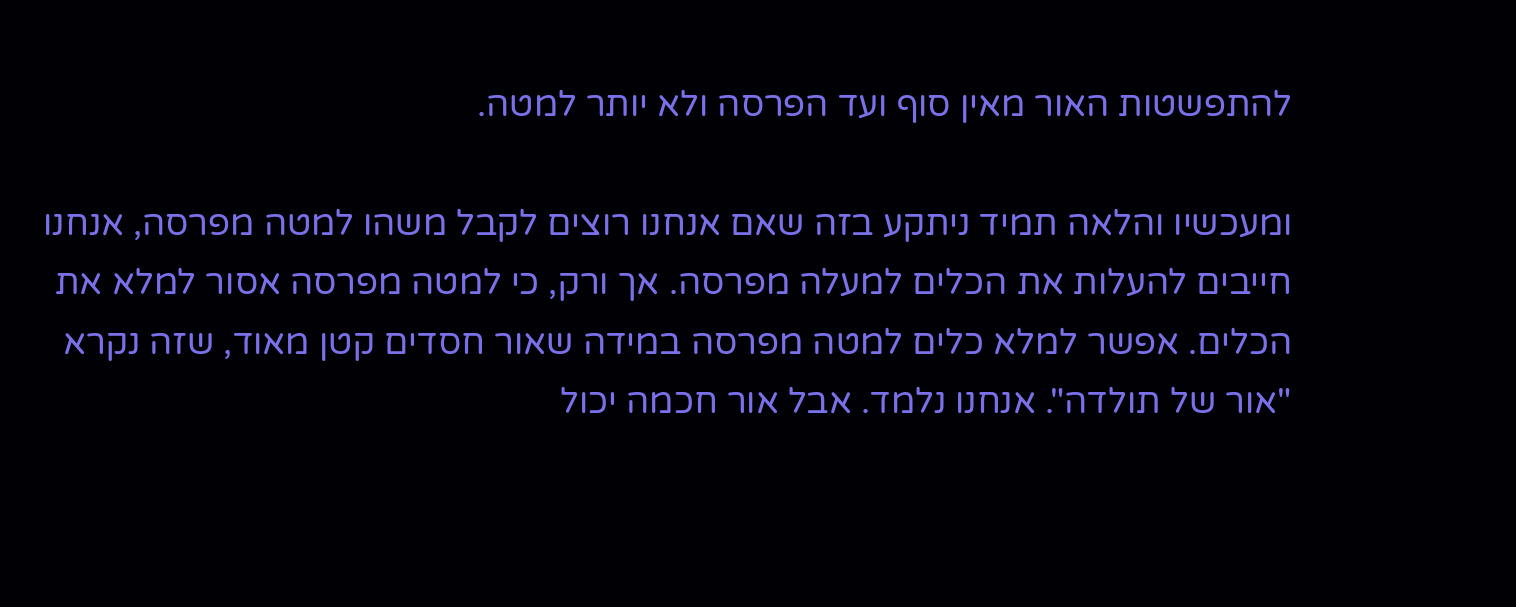להתפשטות האור מאין סוף ועד הפרסה ולא יותר למטה.

ומעכשיו והלאה תמיד ניתקע בזה שאם אנחנו רוצים לקבל משהו למטה מפרסה, אנחנו חייבים להעלות את הכלים למעלה מפרסה. אך ורק, כי למטה מפרסה אסור למלא את הכלים. אפשר למלא כלים למטה מפרסה במידה שאור חסדים קטן מאוד, שזה נקרא "אור של תולדה". אנחנו נלמד. אבל אור חכמה יכול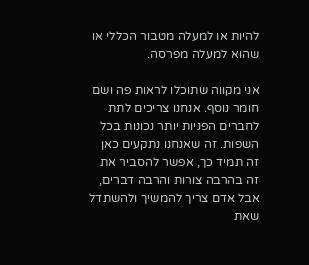להיות או למעלה מטבור הכללי או שהוא למעלה מפרסה.

אני מקווה שתוכלו לראות פה ושם חומר נוסף. אנחנו צריכים לתת לחברים הפניות יותר נכונות בכל השפות. זה שאנחנו נתקעים כאן זה תמיד כך, אפשר להסביר את זה בהרבה צורות והרבה דברים, אבל אדם צריך להמשיך ולהשתדל שאת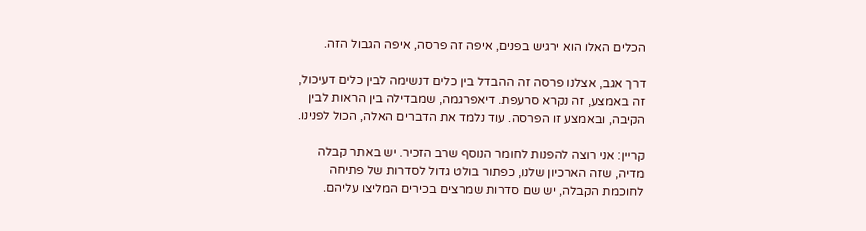הכלים האלו הוא ירגיש בפנים, איפה זה פרסה, איפה הגבול הזה.

דרך אגב, אצלנו פרסה זה ההבדל בין כלים דנשימה לבין כלים דעיכול, זה באמצע, זה נקרא סרעפת. דיאפרגמה, שמבדילה בין הראות לבין הקיבה, ובאמצע זו הפרסה. עוד נלמד את הדברים האלה, הכול לפנינו.

קריין: אני רוצה להפנות לחומר הנוסף שרב הזכיר. יש באתר קבלה מדיה, שזה הארכיון שלנו, כפתור בולט גדול לסדרות של פתיחה לחוכמת הקבלה, יש שם סדרות שמרצים בכירים המליצו עליהם.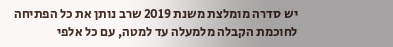יש סדרה מומלצת משנת 2019 שרב נותן את כל הפתיחה לחוכמת הקבלה מלמעלה עד למטה, עם כל אלפי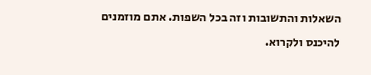השאלות והתשובות וזה בכל השפות. אתם מוזמנים להיכנס ולקרוא.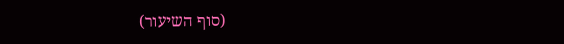(סוף השיעור)